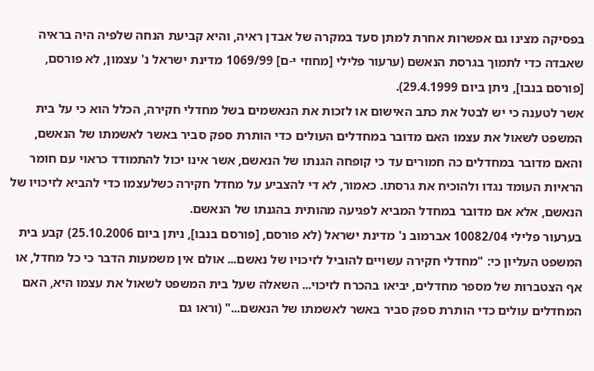בפסיקה מצינו גם אפשרות אחרת למתן סעד במקרה של אבדן ראיה, והיא קביעת הנחה שלפיה היה בראיה שאבדה כדי לתמוך בגרסת הנאשם (ערעור פלילי [מחוזי י-ם] 1069/99 מדינת ישראל נ' עצמון, לא פורסם, [פורסם בנבו], ניתן ביום 29.4.1999).
אשר לטענה כי יש לבטל את כתב האישום או לזכות את הנאשמים בשל מחדלי חקירה, הכלל הוא כי על בית המשפט לשאול את עצמו האם מדובר במחדלים העולים כדי הותרת ספק סביר באשר לאשמתו של הנאשם, והאם מדובר במחדלים כה חמורים עד כי קופחה הגנתו של הנאשם, אשר אינו יכול להתמודד כראוי עם חומר הראיות העומד נגדו ולהוכיח את גרסתו. כאמור, לא די להצביע על מחדל חקירה כשלעצמו כדי להביא לזיכויו של הנאשם, אלא אם מדובר במחדל המביא לפגיעה מהותית בהגנתו של הנאשם.
בערעור פלילי 10082/04 אברמוב נ' מדינת ישראל (לא פורסם, [פורסם בנבו], ניתן ביום 25.10.2006) קבע בית המשפט העליון כי: "מחדלי חקירה עשויים להוביל לזיכויו של נאשם... אולם אין משמעות הדבר כי כל מחדל, או אף הצטברות של מספר מחדלים, יביאו בהכרח לזיכוי... השאלה שעל בית המשפט לשאול את עצמו היא, האם המחדלים עולים כדי הותרת ספק סביר באשר לאשמתו של הנאשם..." (וראו גם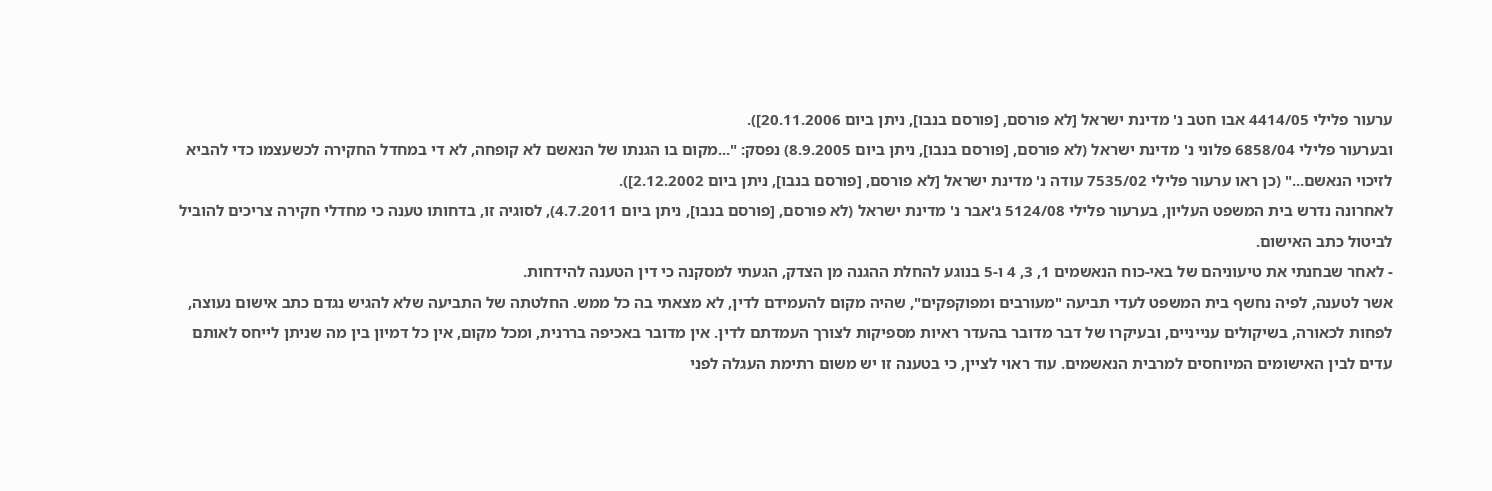ערעור פלילי 4414/05 אבו חטב נ' מדינת ישראל [לא פורסם, [פורסם בנבו], ניתן ביום 20.11.2006]).
ובערעור פלילי 6858/04 פלוני נ' מדינת ישראל (לא פורסם, [פורסם בנבו], ניתן ביום 8.9.2005) נפסק: "...מקום בו הגנתו של הנאשם לא קופחה, לא די במחדל החקירה לכשעצמו כדי להביא לזיכוי הנאשם..." (כן ראו ערעור פלילי 7535/02 עודה נ' מדינת ישראל [לא פורסם, [פורסם בנבו], ניתן ביום 2.12.2002]).
לאחרונה נדרש בית המשפט העליון, בערעור פלילי 5124/08 ג'אבר נ' מדינת ישראל (לא פורסם, [פורסם בנבו], ניתן ביום 4.7.2011), לסוגיה זו, בדחותו טענה כי מחדלי חקירה צריכים להוביל לביטול כתב האישום.
- לאחר שבחנתי את טיעוניהם של באי-כוח הנאשמים 1, 3, 4 ו-5 בנוגע להחלת ההגנה מן הצדק, הגעתי למסקנה כי דין הטענה להידחות.
אשר לטענה, לפיה נחשף בית המשפט לעדי תביעה "מעורבים ומפוקפקים", שהיה מקום להעמידם לדין, לא מצאתי בה כל ממש. החלטתה של התביעה שלא להגיש נגדם כתב אישום נעוצה, לפחות לכאורה, בשיקולים ענייניים, ובעיקרו של דבר מדובר בהעדר ראיות מספיקות לצורך העמדתם לדין. אין מדובר באכיפה בררנית, ומכל מקום, אין כל דמיון בין מה שניתן לייחס לאותם עדים לבין האישומים המיוחסים למרבית הנאשמים. עוד ראוי לציין, כי בטענה זו יש משום רתימת העגלה לפני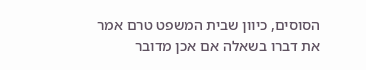הסוסים, כיוון שבית המשפט טרם אמר את דברו בשאלה אם אכן מדובר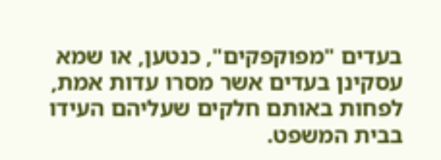בעדים "מפוקפקים", כנטען, או שמא עסקינן בעדים אשר מסרו עדות אמת, לפחות באותם חלקים שעליהם העידו בבית המשפט.